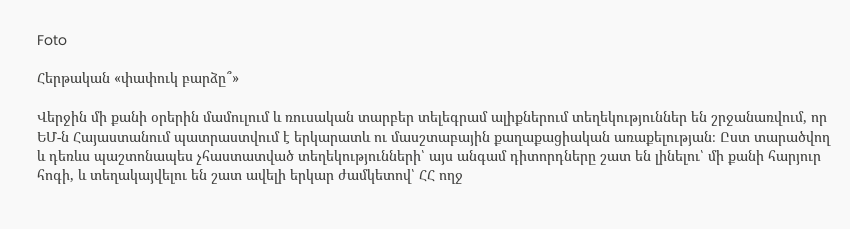Foto

Հերթական «փափուկ բարձը՞»

Վերջին մի քանի օրերին մամուլում և ռուսական տարբեր տելեգրամ ալիքներում տեղեկություններ են շրջանառվում, որ ԵՄ-ն Հայաստանում պատրաստվում է երկարատև ու մասշտաբային քաղաքացիական առաքելության։ Ըստ տարածվող և դեռևս պաշտոնապես չհաստատված տեղեկությունների՝ այս անգամ դիտորդները շատ են լինելու՝ մի քանի հարյուր հոգի, և տեղակայվելու են շատ ավելի երկար ժամկետով՝ ՀՀ ողջ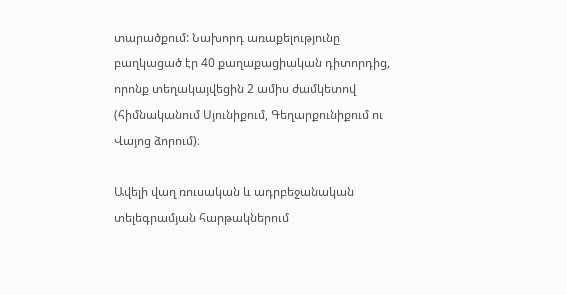տարածքում: Նախորդ առաքելությունը բաղկացած էր 40 քաղաքացիական դիտորդից, որոնք տեղակայվեցին 2 ամիս ժամկետով (հիմնականում Սյունիքում, Գեղարքունիքում ու Վայոց ձորում)։

Ավելի վաղ ռուսական և ադրբեջանական տելեգրամյան հարթակներում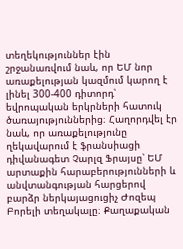տեղեկություններ էին շրջանառվում նաև, որ ԵՄ նոր առաքելության կազմում կարող է լինել 300-400 դիտորդ՝ եվրոպական երկրների հատուկ ծառայություններից։ Հաղորդվել էր նաև, որ առաքելությունը ղեկավարում է ֆրանսիացի դիվանագետ Չարլզ Ֆրայսը՝ ԵՄ արտաքին հարաբերությունների և անվտանգության հարցերով բարձր ներկայացուցիչ Ժոզեպ Բորելի տեղակալը։ Քաղաքական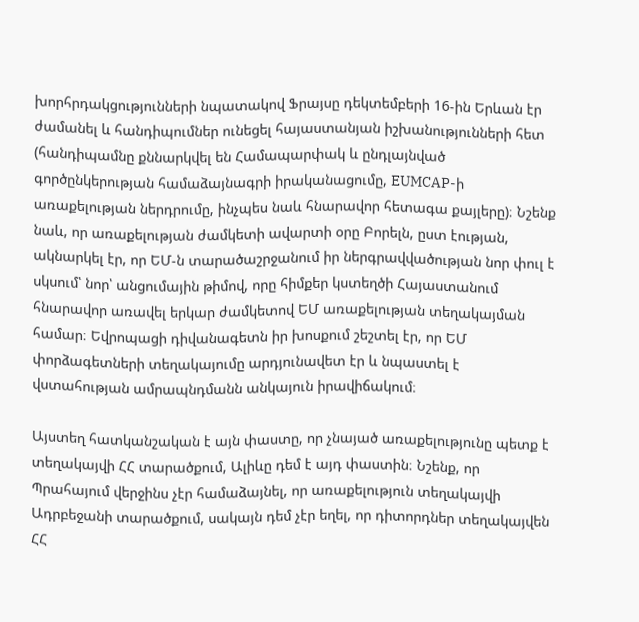խորհրդակցությունների նպատակով Ֆրայսը դեկտեմբերի 16-ին Երևան էր ժամանել և հանդիպումներ ունեցել հայաստանյան իշխանությունների հետ (հանդիպամնը քննարկվել են Համապարփակ և ընդլայնված գործընկերության համաձայնագրի իրականացումը, EUMCAP-ի առաքելության ներդրումը, ինչպես նաև հնարավոր հետագա քայլերը)։ Նշենք նաև, որ առաքելության ժամկետի ավարտի օրը Բորելն, ըստ էության, ակնարկել էր, որ ԵՄ-ն տարածաշրջանում իր ներգրավվածության նոր փուլ է սկսում՝ նոր՝ անցումային թիմով, որը հիմքեր կստեղծի Հայաստանում հնարավոր առավել երկար ժամկետով ԵՄ առաքելության տեղակայման համար։ Եվրոպացի դիվանագետն իր խոսքում շեշտել էր, որ ԵՄ փորձագետների տեղակայումը արդյունավետ էր և նպաստել է վստահության ամրապնդմանն անկայուն իրավիճակում։

Այստեղ հատկանշական է այն փաստը, որ չնայած առաքելությունը պետք է տեղակայվի ՀՀ տարածքում, Ալիևը դեմ է այդ փաստին։ Նշենք, որ Պրահայում վերջինս չէր համաձայնել, որ առաքելություն տեղակայվի Ադրբեջանի տարածքում, սակայն դեմ չէր եղել, որ դիտորդներ տեղակայվեն ՀՀ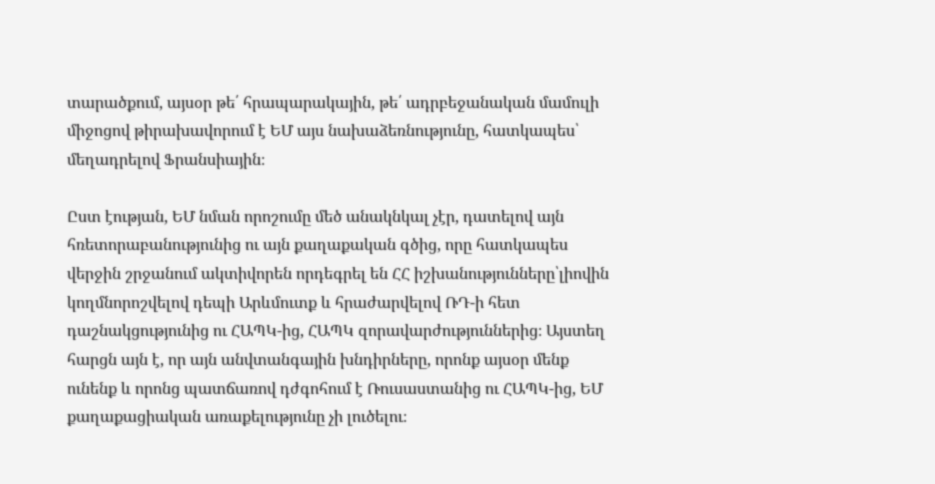տարածքում, այսօր թե՛ հրապարակային, թե՛ ադրբեջանական մամուլի միջոցով թիրախավորում է ԵՄ այս նախաձեռնությունը, հատկապես՝ մեղադրելով Ֆրանսիային։

Ըստ էության, ԵՄ նման որոշումը մեծ անակնկալ չէր, դատելով այն հռետորաբանությունից ու այն քաղաքական գծից, որը հատկապես վերջին շրջանում ակտիվորեն որդեգրել են ՀՀ իշխանությունները՝լիովին կողմնորոշվելով դեպի Արևմուտք և հրաժարվելով ՌԴ-ի հետ դաշնակցությունից ու ՀԱՊԿ-ից, ՀԱՊԿ զորավարժություններից։ Այստեղ հարցն այն է, որ այն անվտանգային խնդիրները, որոնք այսօր մենք ունենք և որոնց պատճառով դժգոհում է Ռուսաստանից ու ՀԱՊԿ-ից, ԵՄ քաղաքացիական առաքելությունը չի լուծելու։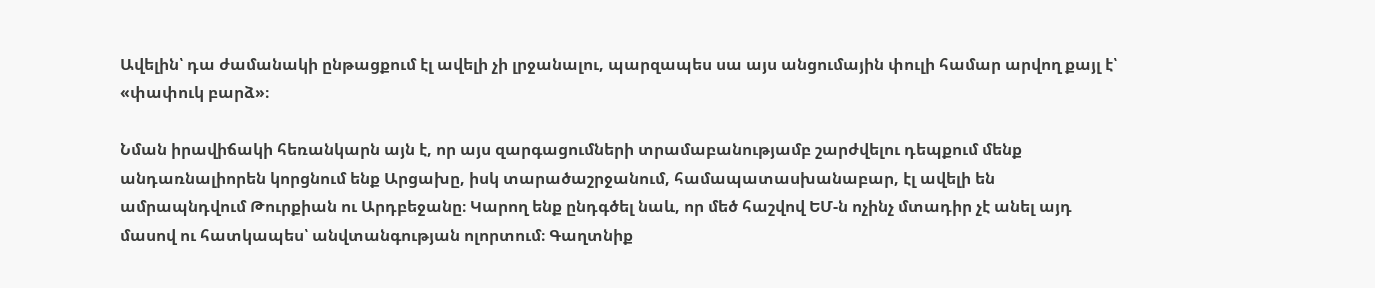Ավելին՝ դա ժամանակի ընթացքում էլ ավելի չի լրջանալու, պարզապես սա այս անցումային փուլի համար արվող քայլ է՝ «փափուկ բարձ»։

Նման իրավիճակի հեռանկարն այն է, որ այս զարգացումների տրամաբանությամբ շարժվելու դեպքում մենք անդառնալիորեն կորցնում ենք Արցախը, իսկ տարածաշրջանում, համապատասխանաբար, էլ ավելի են ամրապնդվում Թուրքիան ու Արդբեջանը։ Կարող ենք ընդգծել նաև, որ մեծ հաշվով ԵՄ-ն ոչինչ մտադիր չէ անել այդ մասով ու հատկապես՝ անվտանգության ոլորտում։ Գաղտնիք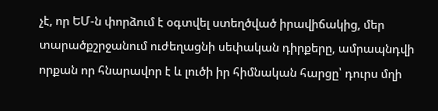չէ, որ ԵՄ-ն փորձում է օգտվել ստեղծված իրավիճակից, մեր տարածքշրջանում ուժեղացնի սեփական դիրքերը, ամրապնդվի որքան որ հնարավոր է և լուծի իր հիմնական հարցը՝ դուրս մղի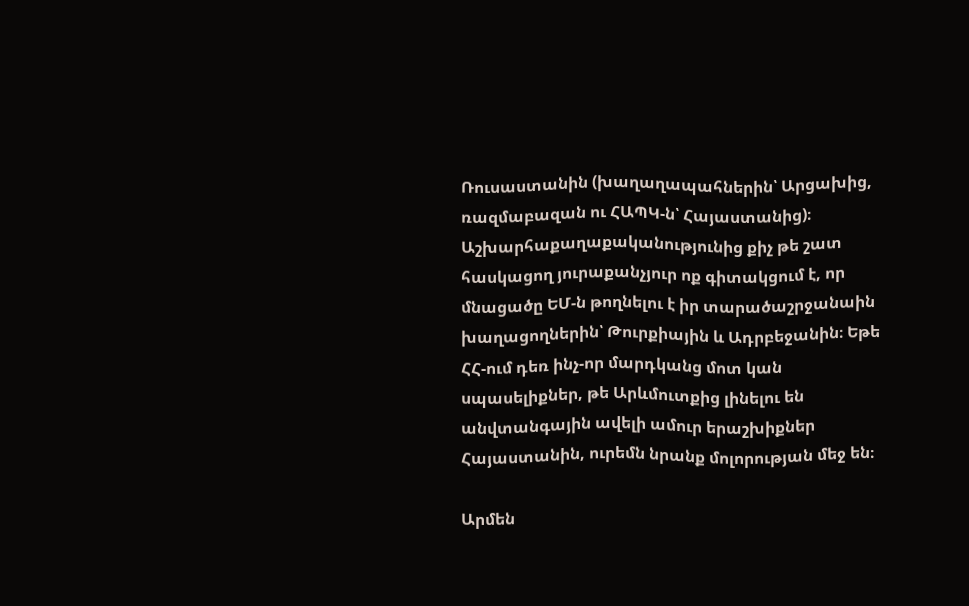Ռուսաստանին (խաղաղապահներին՝ Արցախից, ռազմաբազան ու ՀԱՊԿ-ն՝ Հայաստանից)։ Աշխարհաքաղաքականությունից քիչ թե շատ հասկացող յուրաքանչյուր ոք գիտակցում է, որ մնացածը ԵՄ-ն թողնելու է իր տարածաշրջանաին խաղացողներին՝ Թուրքիային և Ադրբեջանին։ Եթե ՀՀ-ում դեռ ինչ-որ մարդկանց մոտ կան սպասելիքներ, թե Արևմուտքից լինելու են անվտանգային ավելի ամուր երաշխիքներ Հայաստանին, ուրեմն նրանք մոլորության մեջ են։

Արմեն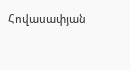Հովասափյան